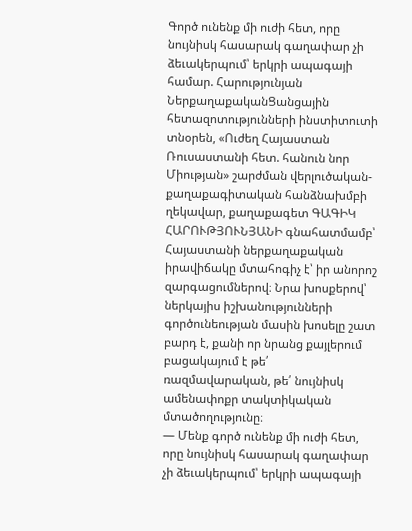Գործ ունենք մի ուժի հետ, որը նույնիսկ հասարակ գաղափար չի ձեւակերպում՝ երկրի ապագայի համար. Հարությունյան
ՆերքաղաքականՑանցային հետազոտությունների ինստիտուտի տնօրեն, «Ուժեղ Հայաստան Ռուսաստանի հետ. հանուն նոր Միության» շարժման վերլուծական-քաղաքագիտական հանձնախմբի ղեկավար, քաղաքագետ ԳԱԳԻԿ ՀԱՐՈՒԹՅՈՒՆՅԱՆԻ գնահատմամբ՝ Հայաստանի ներքաղաքական իրավիճակը մտահոգիչ է՝ իր անորոշ զարգացումներով։ Նրա խոսքերով՝ ներկայիս իշխանությունների գործունեության մասին խոսելը շատ բարդ է, քանի որ նրանց քայլերում բացակայում է թե՛ ռազմավարական, թե՛ նույնիսկ ամենափոքր տակտիկական մտածողությունը։
— Մենք գործ ունենք մի ուժի հետ, որը նույնիսկ հասարակ գաղափար չի ձեւակերպում՝ երկրի ապագայի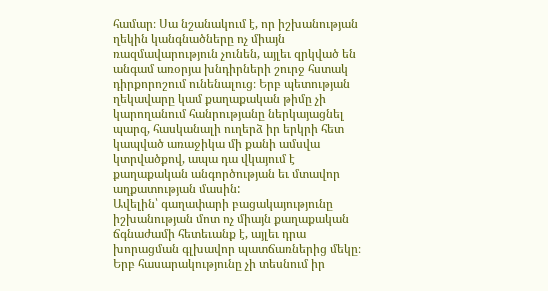համար։ Սա նշանակում է, որ իշխանության ղեկին կանգնածները ոչ միայն ռազմավարություն չունեն, այլեւ զրկված են անգամ առօրյա խնդիրների շուրջ հստակ դիրքորոշում ունենալուց։ Երբ պետության ղեկավարը կամ քաղաքական թիմը չի կարողանում հանրությանը ներկայացնել պարզ, հասկանալի ուղերձ իր երկրի հետ կապված առաջիկա մի քանի ամսվա կտրվածքով, ապա դա վկայում է քաղաքական անգործության եւ մտավոր աղքատության մասին:
Ավելին՝ գաղափարի բացակայությունը իշխանության մոտ ոչ միայն քաղաքական ճգնաժամի հետեւանք է, այլեւ դրա խորացման գլխավոր պատճառներից մեկը։ Երբ հասարակությունը չի տեսնում իր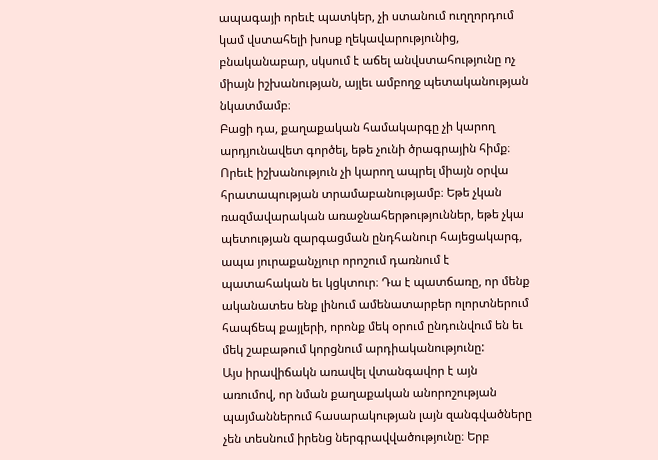ապագայի որեւէ պատկեր, չի ստանում ուղղորդում կամ վստահելի խոսք ղեկավարությունից, բնականաբար, սկսում է աճել անվստահությունը ոչ միայն իշխանության, այլեւ ամբողջ պետականության նկատմամբ։
Բացի դա, քաղաքական համակարգը չի կարող արդյունավետ գործել, եթե չունի ծրագրային հիմք։ Որեւէ իշխանություն չի կարող ապրել միայն օրվա հրատապության տրամաբանությամբ։ Եթե չկան ռազմավարական առաջնահերթություններ, եթե չկա պետության զարգացման ընդհանուր հայեցակարգ, ապա յուրաքանչյուր որոշում դառնում է պատահական եւ կցկտուր։ Դա է պատճառը, որ մենք ականատես ենք լինում ամենատարբեր ոլորտներում հապճեպ քայլերի, որոնք մեկ օրում ընդունվում են եւ մեկ շաբաթում կորցնում արդիականությունը:
Այս իրավիճակն առավել վտանգավոր է այն առումով, որ նման քաղաքական անորոշության պայմաններում հասարակության լայն զանգվածները չեն տեսնում իրենց ներգրավվածությունը։ Երբ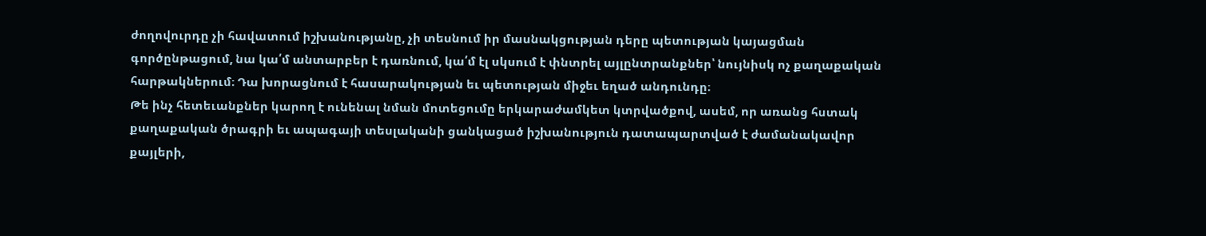ժողովուրդը չի հավատում իշխանությանը, չի տեսնում իր մասնակցության դերը պետության կայացման գործընթացում, նա կա՛մ անտարբեր է դառնում, կա՛մ էլ սկսում է փնտրել այլընտրանքներ՝ նույնիսկ ոչ քաղաքական հարթակներում։ Դա խորացնում է հասարակության եւ պետության միջեւ եղած անդունդը։
Թե ինչ հետեւանքներ կարող է ունենալ նման մոտեցումը երկարաժամկետ կտրվածքով, ասեմ, որ առանց հստակ քաղաքական ծրագրի եւ ապագայի տեսլականի ցանկացած իշխանություն դատապարտված է ժամանակավոր քայլերի,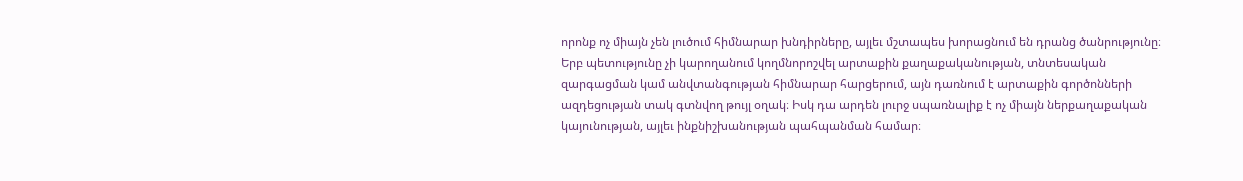որոնք ոչ միայն չեն լուծում հիմնարար խնդիրները, այլեւ մշտապես խորացնում են դրանց ծանրությունը։ Երբ պետությունը չի կարողանում կողմնորոշվել արտաքին քաղաքականության, տնտեսական զարգացման կամ անվտանգության հիմնարար հարցերում, այն դառնում է արտաքին գործոնների ազդեցության տակ գտնվող թույլ օղակ։ Իսկ դա արդեն լուրջ սպառնալիք է ոչ միայն ներքաղաքական կայունության, այլեւ ինքնիշխանության պահպանման համար։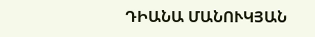ԴԻԱՆԱ ՄԱՆՈՒԿՅԱՆ